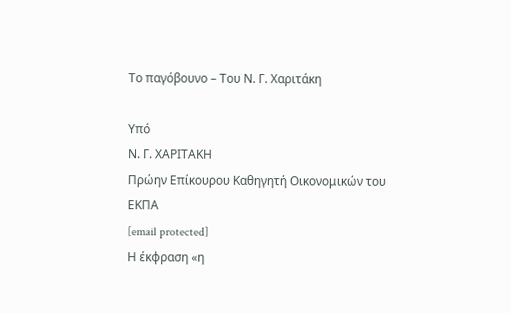Το παγόβουνο – Του Ν. Γ. Χαριτάκη

Υπό
Ν. Γ. ΧΑΡΙΤΑΚΗ
Πρώην Επίκουρου Καθηγητή Οικονομικών του ΕΚΠΑ
[email protected]
Η έκφραση «η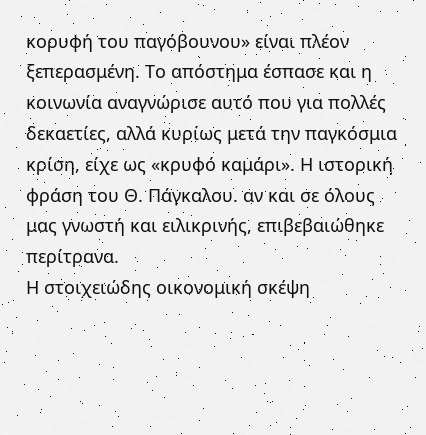κορυφή του παγόβουνου» είναι πλέον ξεπερασμένη. Το απόστημα έσπασε και η κοινωνία αναγνώρισε αυτό που για πολλές δεκαετίες, αλλά κυρίως μετά την παγκόσμια κρίση, είχε ως «κρυφό καμάρι». Η ιστορική φράση του Θ. Πάγκαλου. αν και σε όλους μας γνωστή και ειλικρινής, επιβεβαιώθηκε περίτρανα.
Η στοιχειώδης οικονομική σκέψη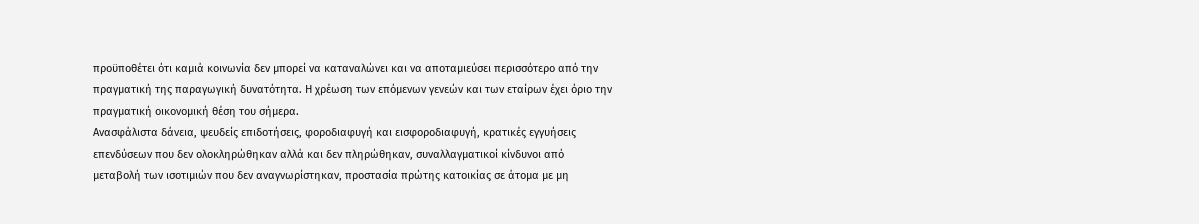προϋποθέτει ότι καμιά κοινωνία δεν μπορεί να καταναλώνει και να αποταμιεύσει περισσότερο από την πραγματική της παραγωγική δυνατότητα. Η χρέωση των επόμενων γενεών και των εταίρων έχει όριο την πραγματική οικονομική θέση του σήμερα.
Ανασφάλιστα δάνεια, ψευδείς επιδοτήσεις, φοροδιαφυγή και εισφοροδιαφυγή, κρατικές εγγυήσεις επενδύσεων που δεν ολοκληρώθηκαν αλλά και δεν πληρώθηκαν, συναλλαγματικοί κίνδυνοι από μεταβολή των ισοτιμιών που δεν αναγνωρίστηκαν, προστασία πρώτης κατοικίας σε άτομα με μη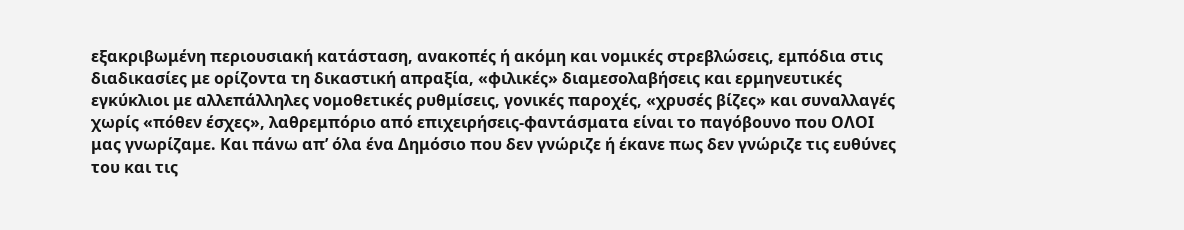εξακριβωμένη περιουσιακή κατάσταση, ανακοπές ή ακόμη και νομικές στρεβλώσεις, εμπόδια στις διαδικασίες με ορίζοντα τη δικαστική απραξία, «φιλικές» διαμεσολαβήσεις και ερμηνευτικές εγκύκλιοι με αλλεπάλληλες νομοθετικές ρυθμίσεις, γονικές παροχές, «χρυσές βίζες» και συναλλαγές χωρίς «πόθεν έσχες», λαθρεμπόριο από επιχειρήσεις-φαντάσματα είναι το παγόβουνο που ΟΛΟΙ μας γνωρίζαμε. Και πάνω απ’ όλα ένα Δημόσιο που δεν γνώριζε ή έκανε πως δεν γνώριζε τις ευθύνες του και τις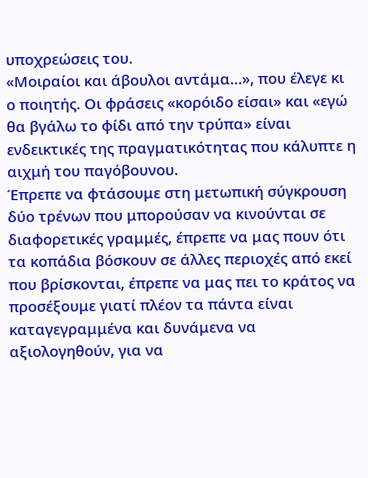υποχρεώσεις του.
«Μοιραίοι και άβουλοι αντάμα…», που έλεγε κι ο ποιητής. Οι φράσεις «κορόιδο είσαι» και «εγώ θα βγάλω το φίδι από την τρύπα» είναι ενδεικτικές της πραγματικότητας που κάλυπτε η αιχμή του παγόβουνου.
Έπρεπε να φτάσουμε στη μετωπική σύγκρουση δύο τρένων που μπορούσαν να κινούνται σε διαφορετικές γραμμές, έπρεπε να μας πουν ότι τα κοπάδια βόσκουν σε άλλες περιοχές από εκεί που βρίσκονται, έπρεπε να μας πει το κράτος να προσέξουμε γιατί πλέον τα πάντα είναι καταγεγραμμένα και δυνάμενα να αξιολογηθούν, για να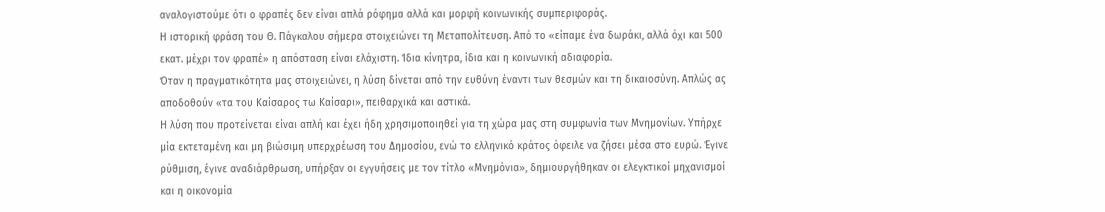αναλογιστούμε ότι ο φραπές δεν είναι απλά ρόφημα αλλά και μορφή κοινωνικής συμπεριφοράς.
Η ιστορική φράση του Θ. Πάγκαλου σήμερα στοιχειώνει τη Μεταπολίτευση. Από το «είπαμε ένα δωράκι, αλλά όχι και 500 εκατ. μέχρι τον φραπέ» η απόσταση είναι ελάχιστη. Ίδια κίνητρα, ίδια και η κοινωνική αδιαφορία.
Όταν η πραγματικότητα μας στοιχειώνει, η λύση δίνεται από την ευθύνη έναντι των θεσμών και τη δικαιοσύνη. Απλώς ας αποδοθούν «τα του Καίσαρος τω Καίσαρι», πειθαρχικά και αστικά.
Η λύση που προτείνεται είναι απλή και έχει ήδη χρησιμοποιηθεί για τη χώρα μας στη συμφωνία των Μνημονίων. Υπήρχε μία εκτεταμένη και μη βιώσιμη υπερχρέωση του Δημοσίου, ενώ το ελληνικό κράτος όφειλε να ζήσει μέσα στο ευρώ. Έγινε ρύθμιση, έγινε αναδιάρθρωση, υπήρξαν οι εγγυήσεις με τον τίτλο «Μνημόνια», δημιουργήθηκαν οι ελεγκτικοί μηχανισμοί και η οικονομία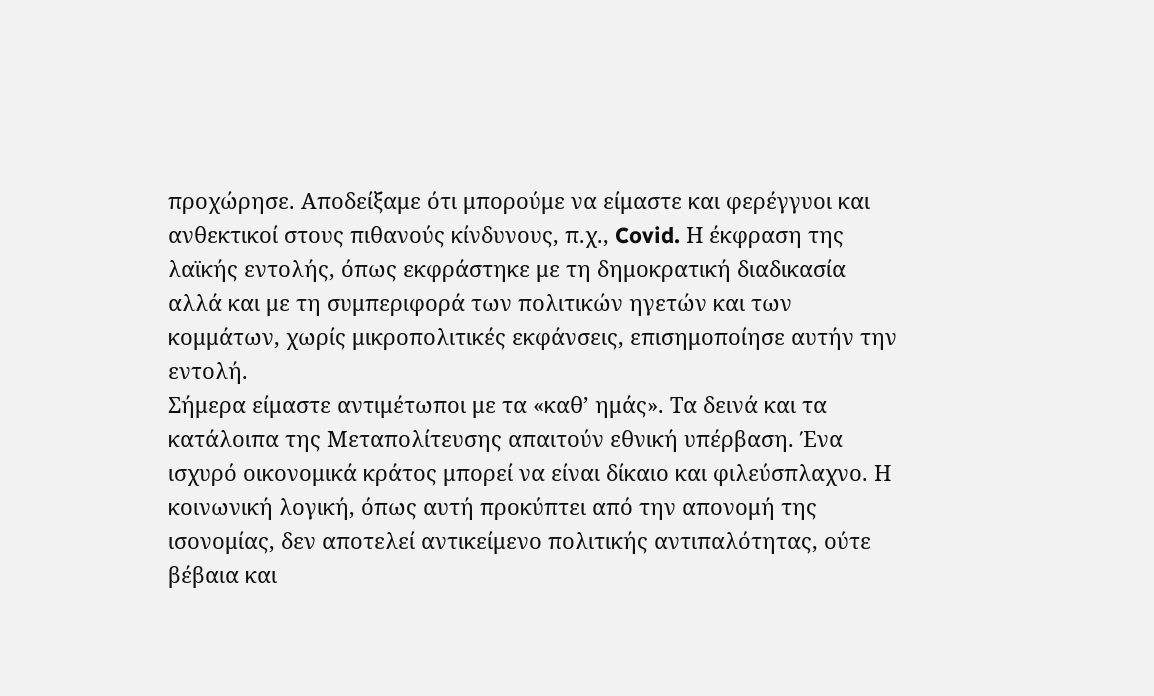προχώρησε. Αποδείξαμε ότι μπορούμε να είμαστε και φερέγγυοι και ανθεκτικοί στους πιθανούς κίνδυνους, π.χ., Covid. Η έκφραση της λαϊκής εντολής, όπως εκφράστηκε με τη δημοκρατική διαδικασία αλλά και με τη συμπεριφορά των πολιτικών ηγετών και των κομμάτων, χωρίς μικροπολιτικές εκφάνσεις, επισημοποίησε αυτήν την εντολή.
Σήμερα είμαστε αντιμέτωποι με τα «καθ’ ημάς». Τα δεινά και τα κατάλοιπα της Μεταπολίτευσης απαιτούν εθνική υπέρβαση. Ένα ισχυρό οικονομικά κράτος μπορεί να είναι δίκαιο και φιλεύσπλαχνο. Η κοινωνική λογική, όπως αυτή προκύπτει από την απονομή της ισονομίας, δεν αποτελεί αντικείμενο πολιτικής αντιπαλότητας, ούτε βέβαια και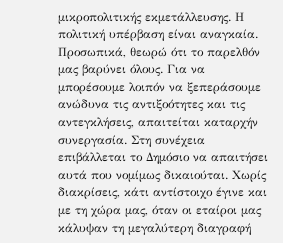μικροπολιτικής εκμετάλλευσης. Η πολιτική υπέρβαση είναι αναγκαία.
Προσωπικά, θεωρώ ότι το παρελθόν μας βαρύνει όλους. Για να μπορέσουμε λοιπόν να ξεπεράσουμε ανώδυνα τις αντιξοότητες και τις αντεγκλήσεις, απαιτείται καταρχήν συνεργασία. Στη συνέχεια επιβάλλεται το Δημόσιο να απαιτήσει αυτά που νομίμως δικαιούται. Χωρίς διακρίσεις, κάτι αντίστοιχο έγινε και με τη χώρα μας, όταν οι εταίροι μας κάλυψαν τη μεγαλύτερη διαγραφή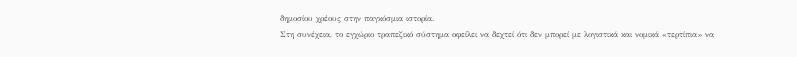δημοσίου χρέους στην παγκόσμια ιστορία.
Στη συνέχεια, το εγχώριο τραπεζικό σύστημα οφείλει να δεχτεί ότι δεν μπορεί με λογιστικά και νομικά «τερτίπια» να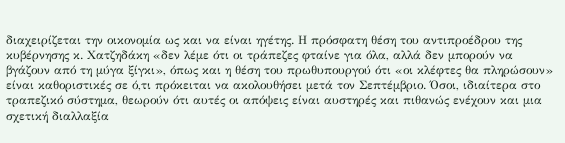διαχειρίζεται την οικονομία ως και να είναι ηγέτης. Η πρόσφατη θέση του αντιπροέδρου της κυβέρνησης κ. Χατζηδάκη «δεν λέμε ότι οι τράπεζες φταίνε για όλα, αλλά δεν μπορούν να βγάζουν από τη μύγα ξίγκι», όπως και η θέση του πρωθυπουργού ότι «οι κλέφτες θα πληρώσουν» είναι καθοριστικές σε ό,τι πρόκειται να ακολουθήσει μετά τον Σεπτέμβριο. Όσοι, ιδιαίτερα στο τραπεζικό σύστημα, θεωρούν ότι αυτές οι απόψεις είναι αυστηρές και πιθανώς ενέχουν και μια σχετική διαλλαξία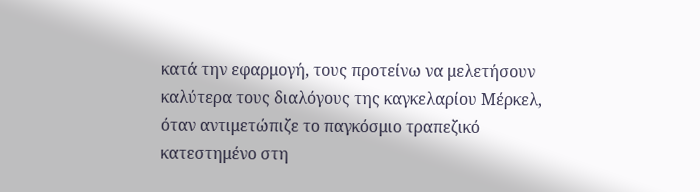κατά την εφαρμογή, τους προτείνω να μελετήσουν καλύτερα τους διαλόγους της καγκελαρίου Μέρκελ, όταν αντιμετώπιζε το παγκόσμιο τραπεζικό κατεστημένο στη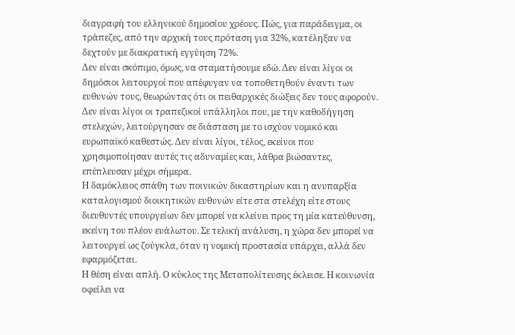διαγραφή του ελληνικού δημοσίου χρέους. Πώς, για παράδειγμα, οι τράπεζες, από την αρχική τους πρόταση για 32%, κατέληξαν να δεχτούν με διακρατική εγγύηση 72%.
Δεν είναι σκόπιμο, όμως, να σταματήσουμε εδώ. Δεν είναι λίγοι οι δημόσιοι λειτουργοί που απέφυγαν να τοποθετηθούν έναντι των ευθυνών τους, θεωρώντας ότι οι πειθαρχικές διώξεις δεν τους αφορούν. Δεν είναι λίγοι οι τραπεζικοί υπάλληλοι που, με την καθοδήγηση στελεχών, λειτούργησαν σε διάσταση με το ισχύον νομικό και ευρωπαϊκό καθεστώς. Δεν είναι λίγοι, τέλος, εκείνοι που χρησιμοποίησαν αυτές τις αδυναμίες και, λάθρα βιώσαντες, επέπλευσαν μέχρι σήμερα.
Η δαμόκλειος σπάθη των ποινικών δικαστηρίων και η ανυπαρξία καταλογισμού διοικητικών ευθυνών είτε στα στελέχη είτε στους διευθυντές υπουργείων δεν μπορεί να κλείνει προς τη μία κατεύθυνση, εκείνη του πλέον ευάλωτου. Σε τελική ανάλυση, η χώρα δεν μπορεί να λειτουργεί ως ζούγκλα, όταν η νομική προστασία υπάρχει, αλλά δεν εφαρμόζεται.
Η θέση είναι απλή. Ο κύκλος της Μεταπολίτευσης έκλεισε. Η κοινωνία οφείλει να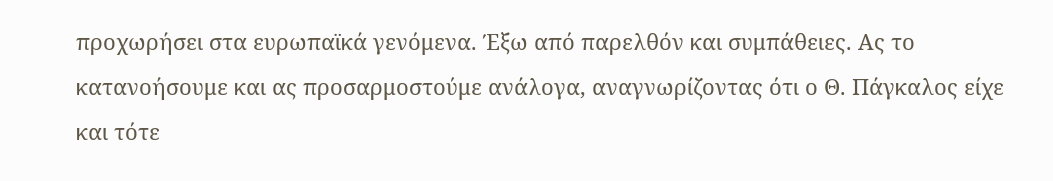προχωρήσει στα ευρωπαϊκά γενόμενα. Έξω από παρελθόν και συμπάθειες. Ας το κατανοήσουμε και ας προσαρμοστούμε ανάλογα, αναγνωρίζοντας ότι ο Θ. Πάγκαλος είχε και τότε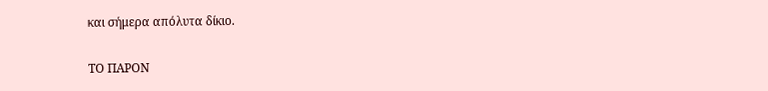και σήμερα απόλυτα δίκιο.

ΤΟ ΠΑΡΟΝ